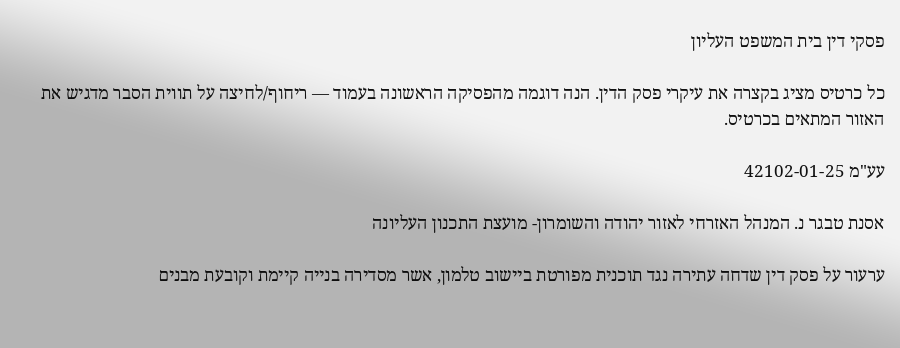פסקי דין בית המשפט העליון

כל כרטיס מציג בקצרה את עיקרי פסק הדין. הנה דוגמה מהפסיקה הראשונה בעמוד — ריחוף/לחיצה על תווית הסבר מדגיש את האזור המתאים בכרטיס.

עע"מ 42102-01-25

אסנת טבגר נ. המנהל האזרחי לאזור יהודה והשומרון- מועצת התכנון העליונה

ערעור על פסק דין שדחה עתירה נגד תוכנית מפורטת ביישוב טלמון, אשר מסדירה בנייה קיימת וקובעת מבנים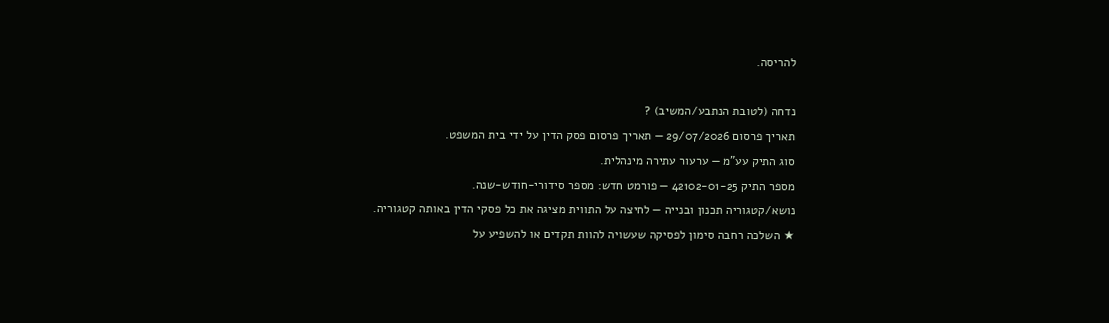להריסה.

נדחה (לטובת הנתבע/המשיב) ?
תאריך פרסום 29/07/2026 — תאריך פרסום פסק הדין על ידי בית המשפט.
סוג התיק עע"מ — ערעור עתירה מינהלית.
מספר התיק 42102-01-25 — פורמט חדש: מספר סידורי-חודש-שנה.
נושא/קטגוריה תכנון ובנייה — לחיצה על התווית מציגה את כל פסקי הדין באותה קטגוריה.
★ השלכה רחבה סימון לפסיקה שעשויה להוות תקדים או להשפיע על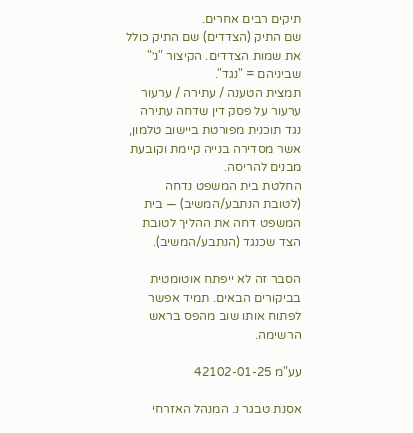תיקים רבים אחרים.
שם התיק (הצדדים) שם התיק כולל את שמות הצדדים. הקיצור "נ׳" שביניהם = "נגד".
תמצית הטענה / עתירה / ערעור ערעור על פסק דין שדחה עתירה נגד תוכנית מפורטת ביישוב טלמון, אשר מסדירה בנייה קיימת וקובעת מבנים להריסה.
החלטת בית המשפט נדחה (לטובת הנתבע/המשיב) — בית המשפט דחה את ההליך לטובת הצד שכנגד (הנתבע/המשיב).

הסבר זה לא ייפתח אוטומטית בביקורים הבאים. תמיד אפשר לפתוח אותו שוב מהפס בראש הרשימה.

עע"מ 42102-01-25

אסנת טבגר נ. המנהל האזרחי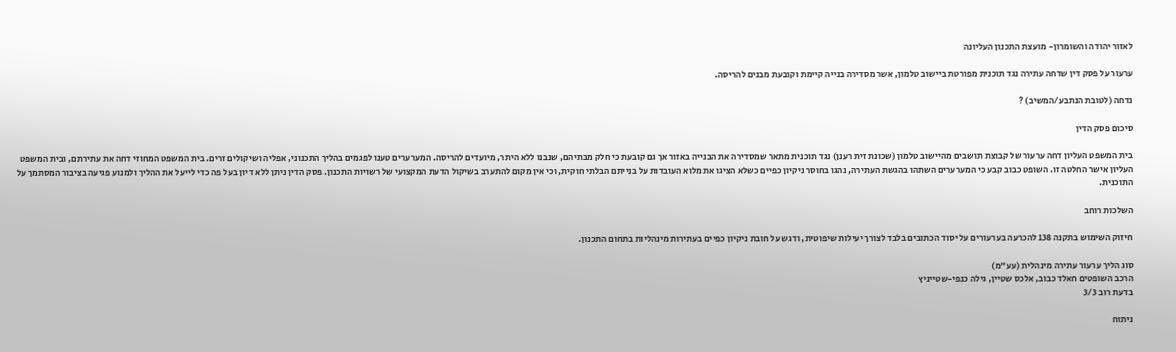לאזור יהודה והשומרון- מועצת התכנון העליונה

ערעור על פסק דין שדחה עתירה נגד תוכנית מפורטת ביישוב טלמון, אשר מסדירה בנייה קיימת וקובעת מבנים להריסה.

נדחה (לטובת הנתבע/המשיב) ?

סיכום פסק הדין

בית המשפט העליון דחה ערעור של קבוצת תושבים מהיישוב טלמון (שכונת זית רענן) נגד תוכנית מתאר שמסדירה את הבנייה באזור אך גם קובעת כי חלק מבתיהם, שנבנו ללא היתר, מיועדים להריסה. המערערים טענו לפגמים בהליך התכנוני, אפליה ושיקולים זרים. בית המשפט המחוזי דחה את עתירתם, ובית המשפט העליון אישר החלטה זו. השופט כבוב קבע כי המערערים השתהו בהגשת העתירה, נהגו בחוסר ניקיון כפיים כשלא הציגו את מלוא העובדות על בנייתם הבלתי חוקית, וכי אין מקום להתערב בשיקול הדעת המקצועי של רשויות התכנון. פסק הדין ניתן ללא דיון בעל פה כדי לייעל את ההליך ולמנוע פגיעה בציבור המסתמך על התוכנית.

השלכות רוחב

חיזוק השימוש בתקנה 138 להכרעה בערעורים על יסוד הכתובים בלבד לצורך יעילות שיפוטית, ודגש על חובת ניקיון כפיים בעתירות מינהליות בתחום התכנון.

סוג הליך ערעור עתירה מינהלית (עע"מ)
הרכב השופטים חאלד כבוב, אלכס שטיין, גילה כנפי-שטייניץ
בדעת רוב 3/3

ניתוח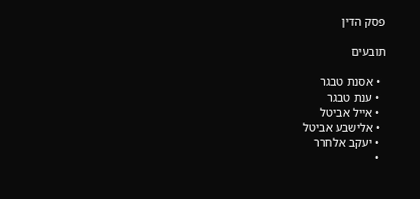פסק הדין

תובעים

  • אסנת טבגר
  • ענת טבגר
  • אייל אביטל
  • אלישבע אביטל
  • יעקב אלחרר
  •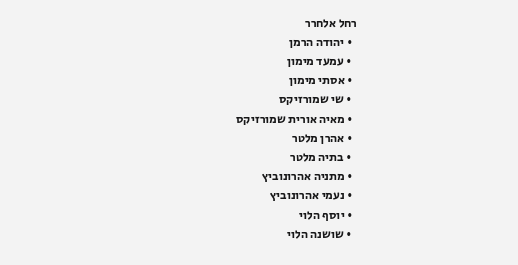רחל אלחרר
  • יהודה הרמן
  • עמעד מימון
  • אסתי מימון
  • שי שמורזיקס
  • מאיה אורית שמורזיקס
  • אהרן מלטר
  • בתיה מלטר
  • מתניה אהרונוביץ
  • נעמי אהרונוביץ
  • יוסף הלוי
  • שושנה הלוי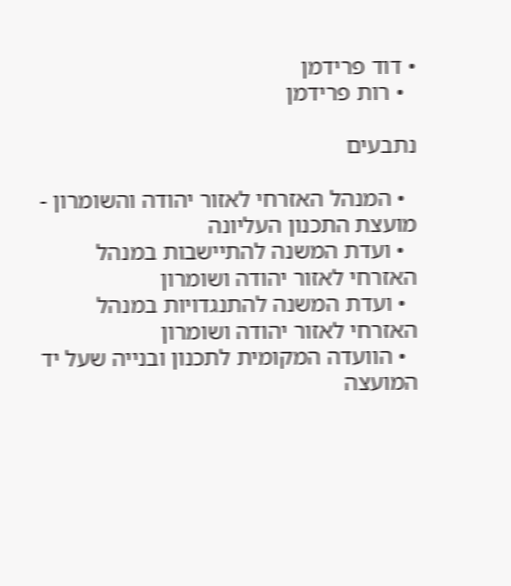• דוד פרידמן
  • רות פרידמן

נתבעים

  • המנהל האזרחי לאזור יהודה והשומרון - מועצת התכנון העליונה
  • ועדת המשנה להתיישבות במנהל האזרחי לאזור יהודה ושומרון
  • ועדת המשנה להתנגדויות במנהל האזרחי לאזור יהודה ושומרון
  • הוועדה המקומית לתכנון ובנייה שעל יד המועצה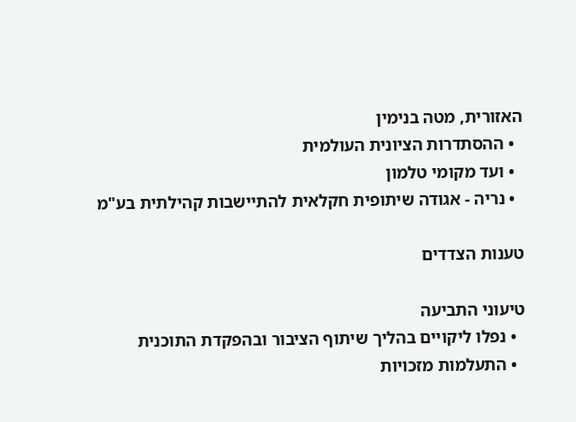האזורית, מטה בנימין
  • ההסתדרות הציונית העולמית
  • ועד מקומי טלמון
  • נריה - אגודה שיתופית חקלאית להתיישבות קהילתית בע"מ

טענות הצדדים

טיעוני התביעה
  • נפלו ליקויים בהליך שיתוף הציבור ובהפקדת התוכנית
  • התעלמות מזכויות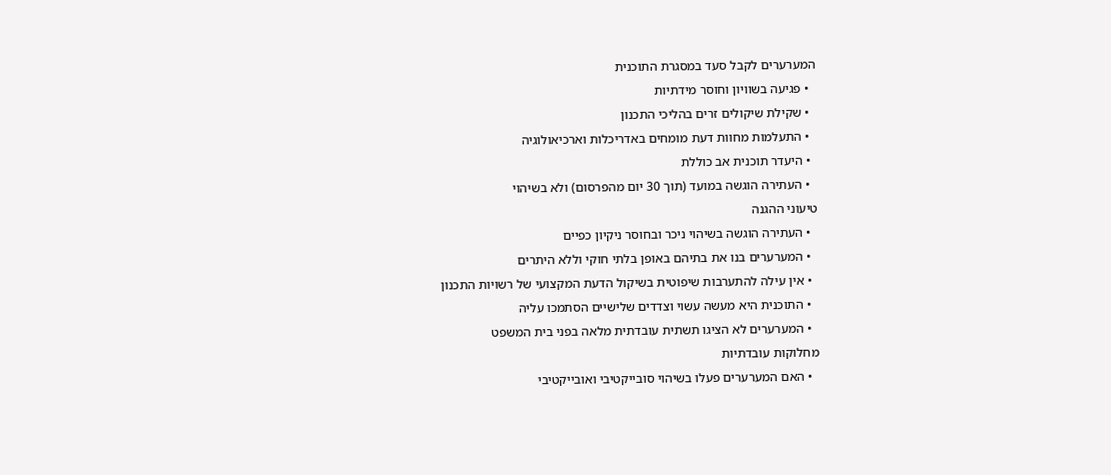המערערים לקבל סעד במסגרת התוכנית
  • פגיעה בשוויון וחוסר מידתיות
  • שקילת שיקולים זרים בהליכי התכנון
  • התעלמות מחוות דעת מומחים באדריכלות וארכיאולוגיה
  • היעדר תוכנית אב כוללת
  • העתירה הוגשה במועד (תוך 30 יום מהפרסום) ולא בשיהוי
טיעוני ההגנה
  • העתירה הוגשה בשיהוי ניכר ובחוסר ניקיון כפיים
  • המערערים בנו את בתיהם באופן בלתי חוקי וללא היתרים
  • אין עילה להתערבות שיפוטית בשיקול הדעת המקצועי של רשויות התכנון
  • התוכנית היא מעשה עשוי וצדדים שלישיים הסתמכו עליה
  • המערערים לא הציגו תשתית עובדתית מלאה בפני בית המשפט
מחלוקות עובדתיות
  • האם המערערים פעלו בשיהוי סובייקטיבי ואובייקטיבי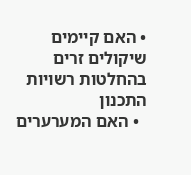• האם קיימים שיקולים זרים בהחלטות רשויות התכנון
  • האם המערערים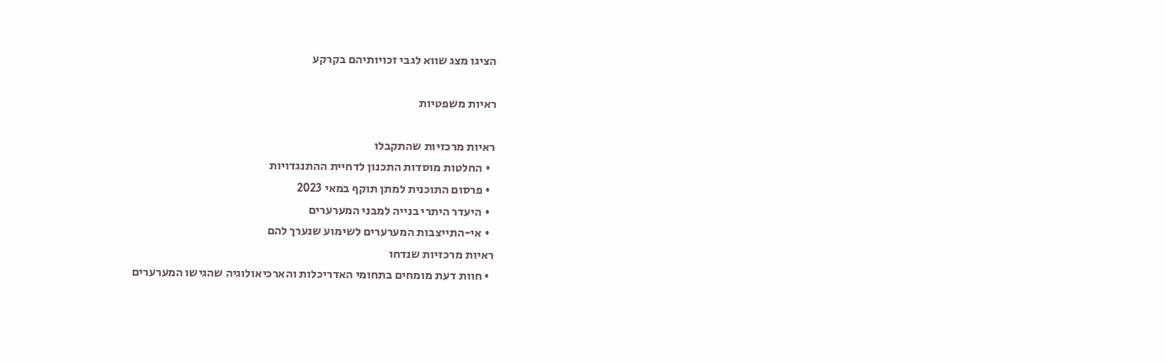הציגו מצג שווא לגבי זכויותיהם בקרקע

ראיות משפטיות

ראיות מרכזיות שהתקבלו
  • החלטות מוסדות התכנון לדחיית ההתנגדויות
  • פרסום התוכנית למתן תוקף במאי 2023
  • היעדר היתרי בנייה למבני המערערים
  • אי-התייצבות המערערים לשימוע שנערך להם
ראיות מרכזיות שנדחו
  • חוות דעת מומחים בתחומי האדריכלות והארכיאולוגיה שהגישו המערערים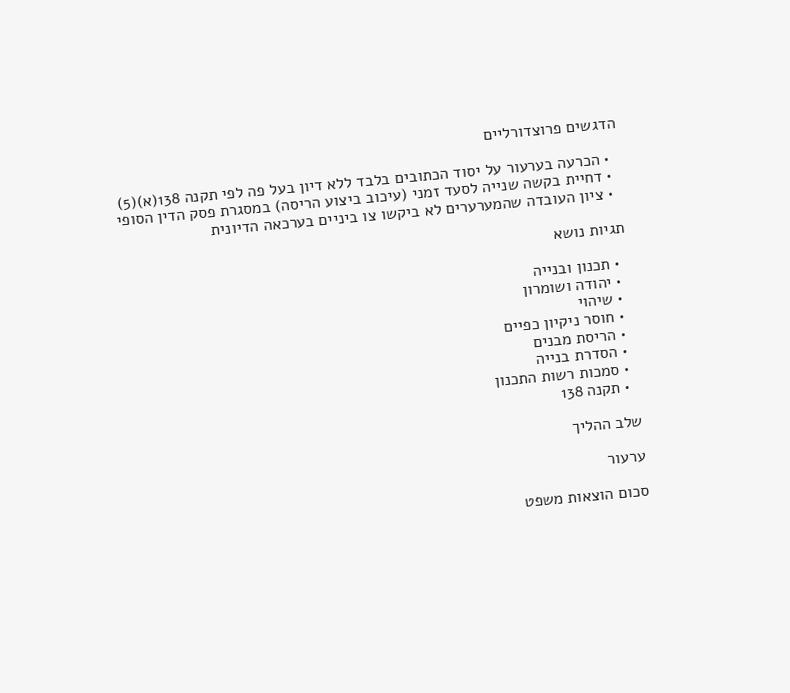הדגשים פרוצדורליים

  • הכרעה בערעור על יסוד הכתובים בלבד ללא דיון בעל פה לפי תקנה 138(א)(5)
  • דחיית בקשה שנייה לסעד זמני (עיכוב ביצוע הריסה) במסגרת פסק הדין הסופי
  • ציון העובדה שהמערערים לא ביקשו צו ביניים בערכאה הדיונית

תגיות נושא

  • תכנון ובנייה
  • יהודה ושומרון
  • שיהוי
  • חוסר ניקיון כפיים
  • הריסת מבנים
  • הסדרת בנייה
  • סמכות רשות התכנון
  • תקנה 138

שלב ההליך

ערעור

סכום הוצאות משפט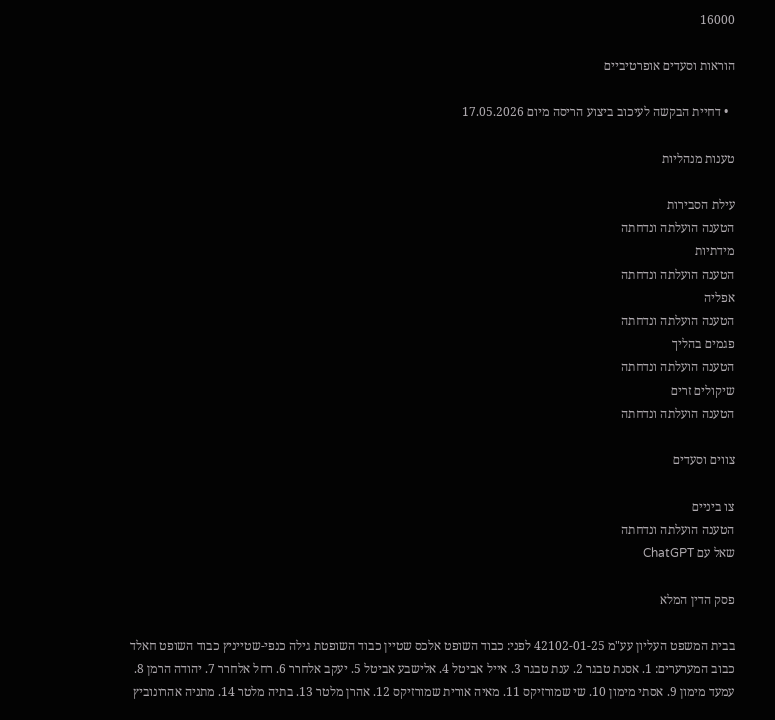16000

הוראות וסעדים אופרטיביים

  • דחיית הבקשה לעיכוב ביצוע הריסה מיום 17.05.2026

טענות מנהליות

עילת הסבירות
הטענה הועלתה ונדחתה
מידתיות
הטענה הועלתה ונדחתה
אפליה
הטענה הועלתה ונדחתה
פגמים בהליך
הטענה הועלתה ונדחתה
שיקולים זרים
הטענה הועלתה ונדחתה

צווים וסעדים

צו ביניים
הטענה הועלתה ונדחתה
שאל עם ChatGPT

פסק הדין המלא

בבית המשפט העליון עע"מ 42102-01-25 לפני: כבוד השופט אלכס שטיין כבוד השופטת גילה כנפי-שטייניץ כבוד השופט חאלד כבוב המערערים: 1. אסנת טבגר 2. ענת טבגר 3. אייל אביטל 4. אלישבע אביטל 5. יעקב אלחרר 6. רחל אלחרר 7. יהודה הרמן 8. עמעד מימון 9. אסתי מימון 10. שי שמורזיקס 11. מאיה אורית שמורזיקס 12. אהרן מלטר 13. בתיה מלטר 14. מתניה אהרונוביץ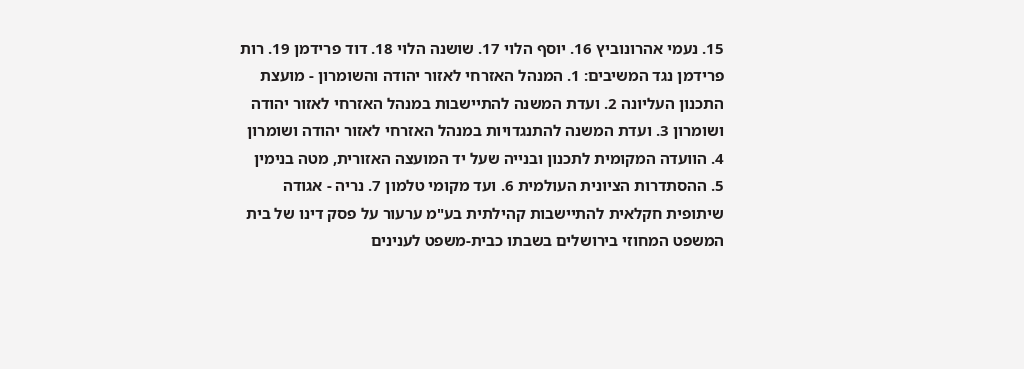15. נעמי אהרונוביץ 16. יוסף הלוי 17. שושנה הלוי 18. דוד פרידמן 19. רות פרידמן נגד המשיבים: 1. המנהל האזרחי לאזור יהודה והשומרון - מועצת התכנון העליונה 2. ועדת המשנה להתיישבות במנהל האזרחי לאזור יהודה ושומרון 3. ועדת המשנה להתנגדויות במנהל האזרחי לאזור יהודה ושומרון 4. הוועדה המקומית לתכנון ובנייה שעל יד המועצה האזורית, מטה בנימין 5. ההסתדרות הציונית העולמית 6. ועד מקומי טלמון 7. נריה - אגודה שיתופית חקלאית להתיישבות קהילתית בע"מ ערעור על פסק דינו של בית המשפט המחוזי בירושלים בשבתו כבית-משפט לענינים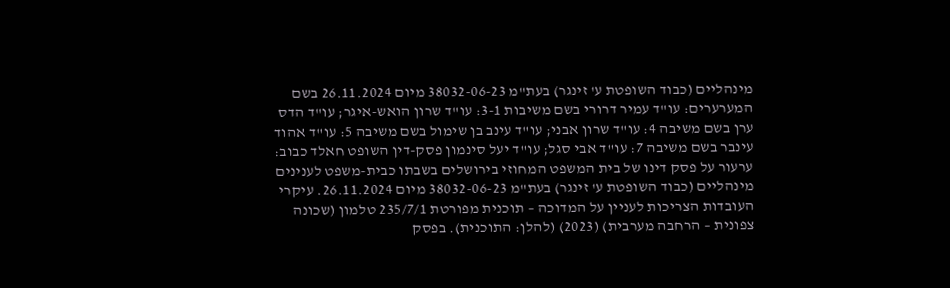מינהליים (כבוד השופטת ע' זינגר) בעת"מ 38032-06-23 מיום 26.11.2024 בשם המערערים: עו"ד עמיר דרורי בשם משיבות 3-1: עו"ד שרון הואש-איגר; עו"ד הדס ערן בשם משיבה 4: עו"ד שרון אבני; עו"ד עינב בן שימול בשם משיבה 5: עו"ד אהוד עינבר בשם משיבה 7: עו"ד אבי סגל; עו"ד יעל סינמון פסק-דין השופט חאלד כבוב: ערעור על פסק דינו של בית המשפט המחוזי בירושלים בשבתו כבית-משפט לענינים מינהליים (כבוד השופטת ע' זינגר) בעת"מ 38032-06-23 מיום 26.11.2024. עיקרי העובדות הצריכות לעניין על המדוכה – תוכנית מפורטת 235/7/1 טלמון (שכונה צפונית – הרחבה מערבית) (2023) (להלן: התוכנית). בפסק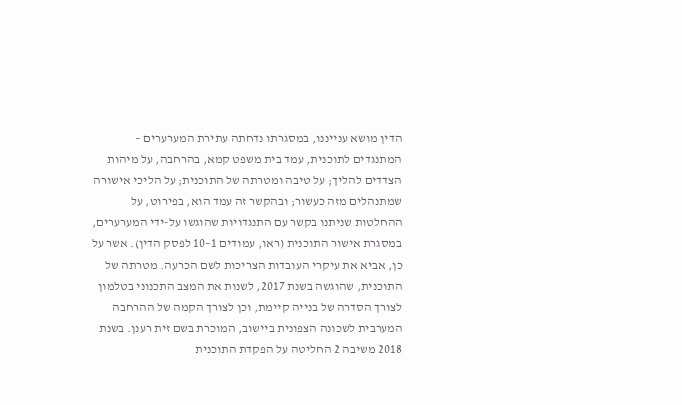הדין מושא ענייננו, במסגרתו נדחתה עתירת המערערים – המתנגדים לתוכנית, עמד בית משפט קמא, בהרחבה, על מיהות הצדדים להליך; על טיבה ומטרתה של התוכנית; על הליכי אישורה שמתנהלים מזה כעשור; ובהקשר זה עמד הוא, בפירוט, על ההחלטות שניתנו בקשר עם התנגדויות שהוגשו על-ידי המערערים, במסגרת אישור התוכנית (ראו, עמודים 1–10 לפסק הדין). אשר על כן, אביא את עיקרי העובדות הצריכות לשם הכרעה. מטרתה של התוכנית, שהוגשה בשנת 2017, לשנות את המצב התכנוני בטלמון לצורך הסדרה של בנייה קיימת, וכן לצורך הקמה של ההרחבה המערבית לשכונה הצפונית ביישוב, המוכרת בשם זית רענן. בשנת 2018 משיבה 2 החליטה על הפקדת התוכנית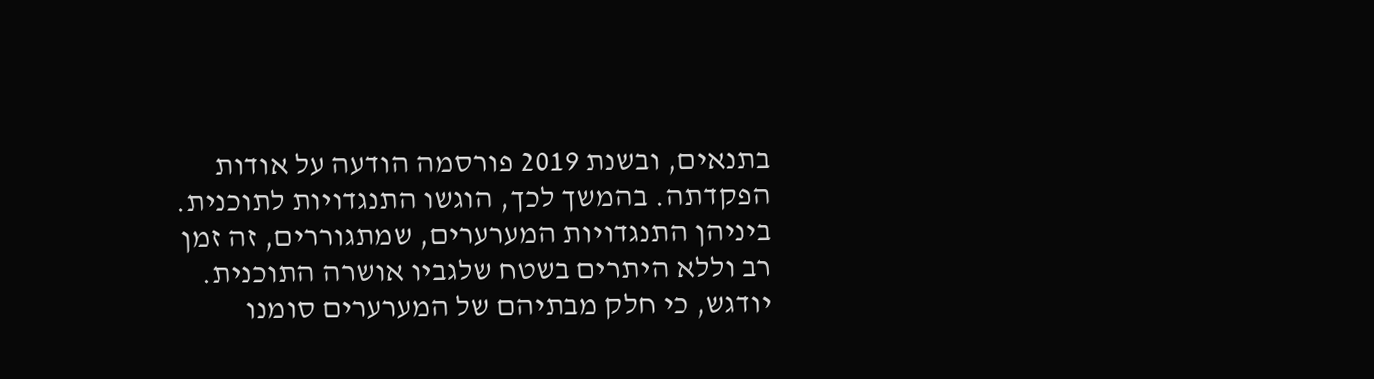בתנאים, ובשנת 2019 פורסמה הודעה על אודות הפקדתה. בהמשך לכך, הוגשו התנגדויות לתוכנית. ביניהן התנגדויות המערערים, שמתגוררים, זה זמן רב וללא היתרים בשטח שלגביו אושרה התוכנית. יודגש, כי חלק מבתיהם של המערערים סומנו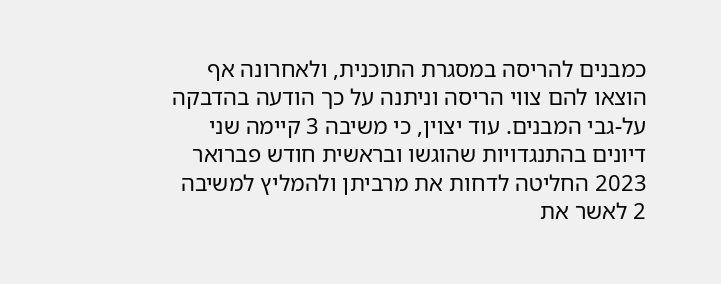כמבנים להריסה במסגרת התוכנית, ולאחרונה אף הוצאו להם צווי הריסה וניתנה על כך הודעה בהדבקה על-גבי המבנים. עוד יצוין, כי משיבה 3 קיימה שני דיונים בהתנגדויות שהוגשו ובראשית חודש פברואר 2023 החליטה לדחות את מרביתן ולהמליץ למשיבה 2 לאשר את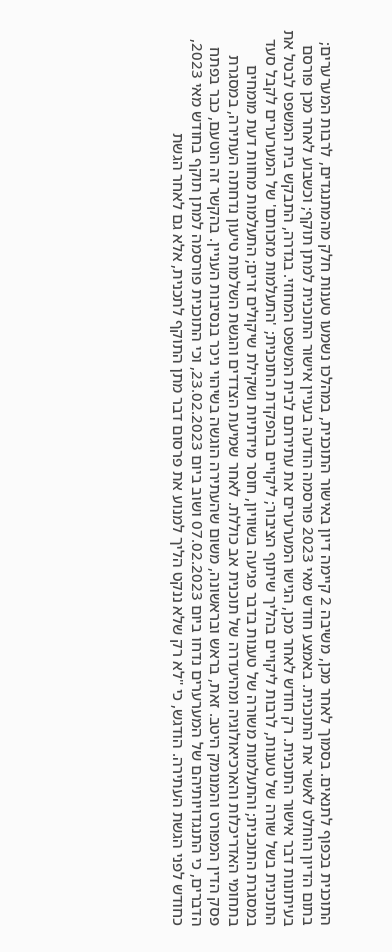התוכנית בכפוף לתנאים. בסמוך לאחר מכן, משיבה 2 קיימה דיון באישור התוכנית, במהלכו נשמעו טענות חלק מהמתנגדים, לרבות המערערים; בתום הדיון הוחלט לאשר את התוכנית. באמצע חודש מאי 2023 פורסמה הודעה בעניין אישור התוכנית למתן תוקף; וכשבוע לאחר מכן פורסם בעיתונות דבר אישור התוכנית. רק חודש לאחר מכן, הגישו המערערים את עתירתם לבית המשפט המחוזי. בגדרה, התבקש בית המשפט לבטל את התוכנית בשל שורה של טענות, לרבות ליקויים בהליך שיתוף הציבור; ליקויים בהפקדת התוכנית; 'התעלמות מזכותם' של המערערים לקבל סעד במסגרת התוכנית; והתעלמות משורה של טענות בדבר פגיעה בשוויון, חוסר מידתיות ושקילת שיקולים זרים; התעלמות מחוות דעת מומחים בתחומי האדריכלות והארכיאולוגיה ומהיעדרה של תוכנית אב כוללת. לאחר שמיעת הצדדים והגשת השלמות טיעון נדחתה העתירה, במסגרת פסק הדין המפורט והמנומק היטב. זאת, בראש ובראשונה, משום שהעתירה הוגשה בשיהוי ניכר בנסיבות העניין. בהקשר זה הוטעם, כבר בפתח הדברים, כי התנגדויותיהם של המערערים נדחו ביום 07.02.2023 ושוב ביום 23.02.2023, וכי התוכנית פורסמה למתן תוקף בחודש מאי 2023, כחודש לפני הגשת העתירה. הודגש, כי "לא רק שלא ננקט הליך למנוע את פרסום דבר מתן התוקף לתכנית, אלא גם לאחר הגשת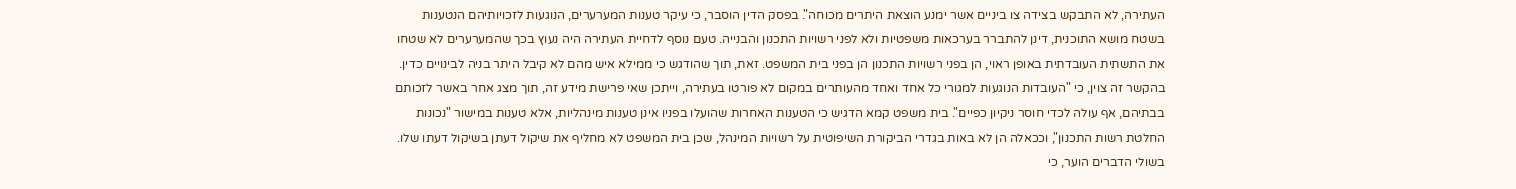העתירה, לא התבקש בצידה צו ביניים אשר ימנע הוצאת היתרים מכוחה". בפסק הדין הוסבר, כי עיקר טענות המערערים, הנוגעות לזכויותיהם הנטענות בשטח מושא התוכנית, דינן להתברר בערכאות משפטיות ולא לפני רשויות התכנון והבנייה. טעם נוסף לדחיית העתירה היה נעוץ בכך שהמערערים לא שטחו את התשתית העובדתית באופן ראוי, הן בפני רשויות התכנון הן בפני בית המשפט. זאת, תוך שהודגש כי ממילא איש מהם לא קיבל היתר בניה לבינויים כדין. בהקשר זה צוין, כי "העובדות הנוגעות למגורי כל אחד ואחד מהעותרים במקום לא פורטו בעתירה, וייתכן שאי פרישת מידע זה, תוך מצג אחר באשר לזכותם בבתיהם, אף עולה לכדי חוסר ניקיון כפיים". בית משפט קמא הדגיש כי הטענות האחרות שהועלו בפניו אינן טענות מינהליות, אלא טענות במישור "נכונות החלטת רשות התכנון", וככאלה הן לא באות בגדרי הביקורת השיפוטית על רשויות המינהל, שכן בית המשפט לא מחליף את שיקול דעתן בשיקול דעתו שלו. בשולי הדברים הוער, כי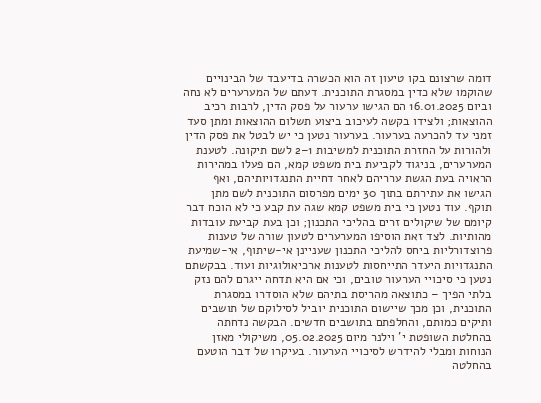דומה שרצונם בקו טיעון זה הוא הכשרה בדיעבד של הבינויים שהוקמו שלא כדין במסגרת התוכנית. דעתם של המערערים לא נחה וביום 16.01.2025 הם הגישו ערעור על פסק הדין, לרבות רכיב ההוצאות; ולצידו בקשה לעיכוב ביצוע תשלום ההוצאות ומתן סעד זמני עד להכרעה בערעור. בערעור נטען כי יש לבטל את פסק הדין ולהורות על החזרת התוכנית למשיבות 1–2 לשם תיקונה. לטענת המערערים, בניגוד לקביעת בית משפט קמא, הם פעלו במהירות הראויה בעת הגשת ערריהם לאחר דחיית התנגדויותיהם, ואף הגישו את עתירתם בתוך 30 ימים מפרסום התוכנית לשם מתן תוקף. עוד נטען כי בית משפט קמא שגה עת קבע כי לא הוכח דבר קיומם של שיקולים זרים בהליכי התכנון; וכן בעת קביעת עובדות מהותיות. לצד זאת הוסיפו המערערים לטעון שורה של טענות פרוצדורליות ביחס להליכי התכנון שעניינן אי-שיתוף, אי-שמיעת התנגדויות היעדר התייחסות לטענות ארכיאולוגיות ועוד. בבקשתם נטען כי סיכויי הערעור טובים, וכי אם היא תדחה ייגרם להם נזק בלתי הפיך – כתוצאה מהריסת בתיהם שלא הוסדרו במסגרת התוכנית, וכן מכך שיישום התוכנית יוביל לסילוקם של תושבים ותיקים כמותם, והחלפתם בתושבים חדשים. הבקשה נדחתה בהחלטת השופטת י' וילנר מיום 05.02.2025, משיקולי מאזן הנוחות ומבלי להידרש לסיכויי הערעור. בעיקרו של דבר הוטעם בהחלטה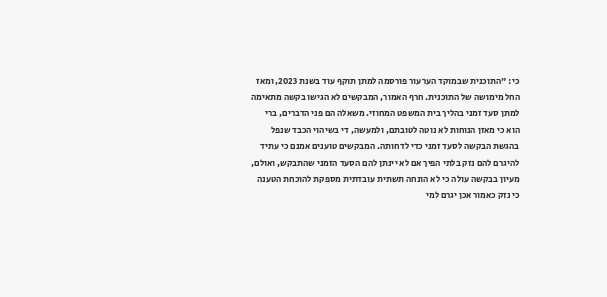כי: "התוכנית שבמוקד הערעור פורסמה למתן תוקף עוד בשנת 2023, ומאז החל מימושה של התוכנית. חרף האמור, המבקשים לא הגישו בקשה מתאימה למתן סעד זמני בהליך בית המשפט המחוזי. משאלה הם פני הדברים, ברי הוא כי מאזן הנוחות לא נוטה לטובתם, ולמעשה, די בשיהוי הכבד שנפל בהגשת הבקשה לסעד זמני כדי לדחותה. המבקשים טוענים אמנם כי עתיד להיגרם להם נזק בלתי הפיך אם לא יינתן להם הסעד הזמני שהתבקש, ואולם, מעיון בבקשה עולה כי לא הונחה תשתית עובדתית מספקת להוכחת הטענה כי נזק כאמור אכן יגרם למי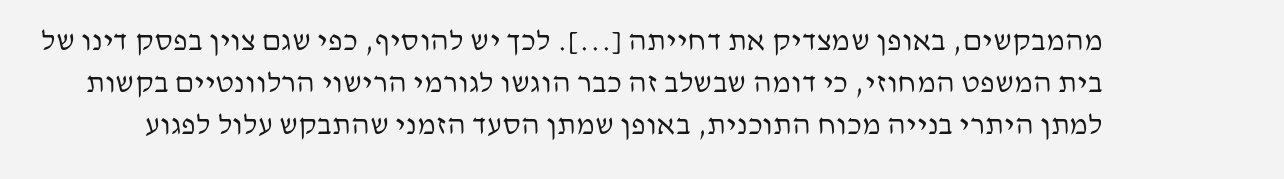מהמבקשים, באופן שמצדיק את דחייתה [...]. לכך יש להוסיף, כפי שגם צוין בפסק דינו של בית המשפט המחוזי, כי דומה שבשלב זה כבר הוגשו לגורמי הרישוי הרלוונטיים בקשות למתן היתרי בנייה מכוח התוכנית, באופן שמתן הסעד הזמני שהתבקש עלול לפגוע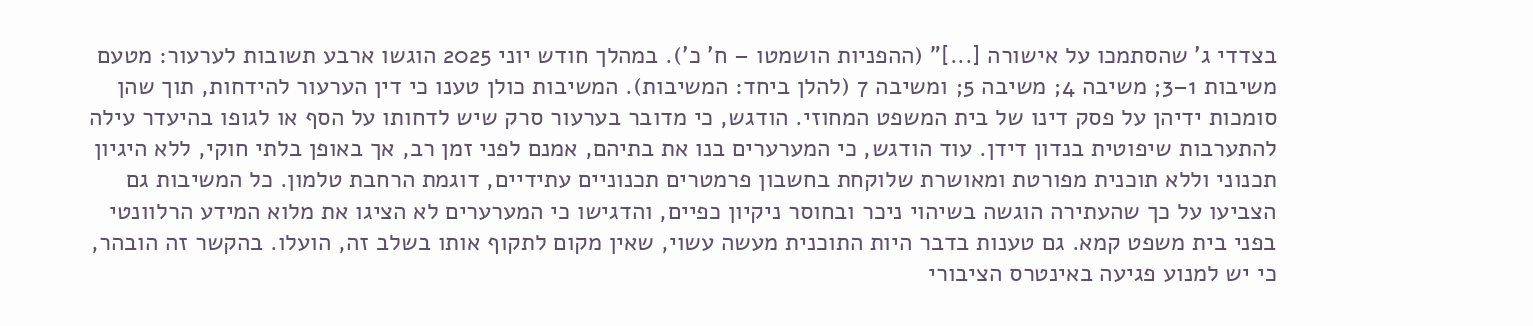בצדדי ג' שהסתמכו על אישורה [...]" (ההפניות הושמטו – ח' כ'). במהלך חודש יוני 2025 הוגשו ארבע תשובות לערעור: מטעם משיבות 1–3; משיבה 4; משיבה 5; ומשיבה 7 (להלן ביחד: המשיבות). המשיבות כולן טענו כי דין הערעור להידחות, תוך שהן סומכות ידיהן על פסק דינו של בית המשפט המחוזי. הודגש, כי מדובר בערעור סרק שיש לדחותו על הסף או לגופו בהיעדר עילה להתערבות שיפוטית בנדון דידן. עוד הודגש, כי המערערים בנו את בתיהם, אמנם לפני זמן רב, אך באופן בלתי חוקי, ללא היגיון תכנוני וללא תוכנית מפורטת ומאושרת שלוקחת בחשבון פרמטרים תכנוניים עתידיים, דוגמת הרחבת טלמון. כל המשיבות גם הצביעו על כך שהעתירה הוגשה בשיהוי ניכר ובחוסר ניקיון כפיים, והדגישו כי המערערים לא הציגו את מלוא המידע הרלוונטי בפני בית משפט קמא. גם טענות בדבר היות התוכנית מעשה עשוי, שאין מקום לתקוף אותו בשלב זה, הועלו. בהקשר זה הובהר, כי יש למנוע פגיעה באינטרס הציבורי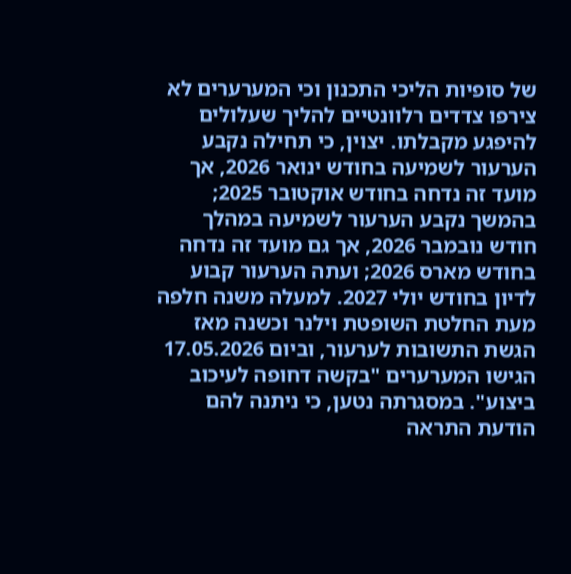של סופיות הליכי התכנון וכי המערערים לא צירפו צדדים רלוונטיים להליך שעלולים להיפגע מקבלתו. יצוין, כי תחילה נקבע הערעור לשמיעה בחודש ינואר 2026, אך מועד זה נדחה בחודש אוקטובר 2025; בהמשך נקבע הערעור לשמיעה במהלך חודש נובמבר 2026, אך גם מועד זה נדחה בחודש מארס 2026; ועתה הערעור קבוע לדיון בחודש יולי 2027. למעלה משנה חלפה מעת החלטת השופטת וילנר וכשנה מאז הגשת התשובות לערעור, וביום 17.05.2026 הגישו המערערים "בקשה דחופה לעיכוב ביצוע". במסגרתה נטען, כי ניתנה להם הודעת התראה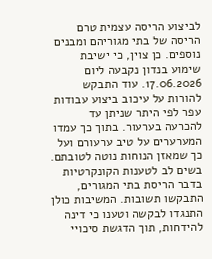לביצוע הריסה עצמית טרם הריסה של בתי מגוריהם ומבנים נוספים. כן צוין, כי ישיבת שימוע בנדון נקבעה ליום 17.06.2026. עוד התבקש להורות על עיכוב ביצוע עבודות עפר לפי היתר שניתן עד להכרעה בערעור. בתוך כך עמדו המערערים על טיב ערעורם ועל כך שמאזן הנוחות נוטה לטובתם. בשים לב לטענות הקונקרטיות בדבר הריסת בתי המגורים, התבקשו תשובות. המשיבות כולן התנגדו לבקשה וטענו כי דינה להידחות, תוך הדגשת סיכויי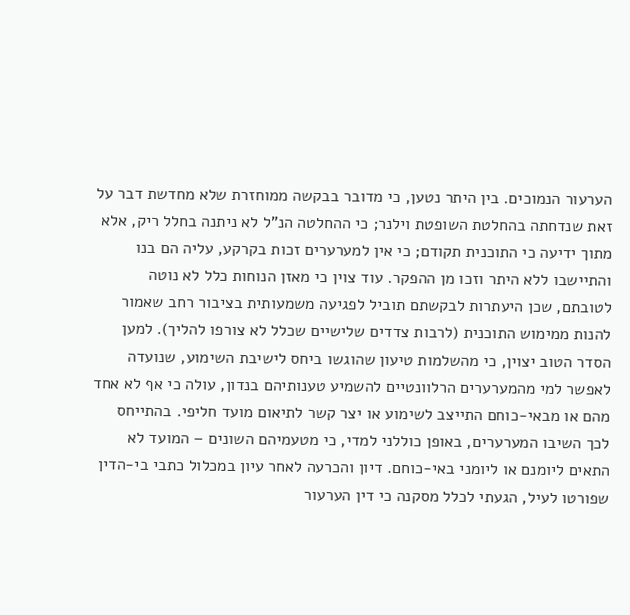הערעור הנמוכים. בין היתר נטען, כי מדובר בבקשה ממוחזרת שלא מחדשת דבר על זאת שנדחתה בהחלטת השופטת וילנר; כי ההחלטה הנ"ל לא ניתנה בחלל ריק, אלא מתוך ידיעה כי התוכנית תקודם; כי אין למערערים זכות בקרקע, עליה הם בנו והתיישבו ללא היתר וזכו מן ההפקר. עוד צוין כי מאזן הנוחות כלל לא נוטה לטובתם, שכן היעתרות לבקשתם תוביל לפגיעה משמעותית בציבור רחב שאמור להנות ממימוש התוכנית (לרבות צדדים שלישיים שכלל לא צורפו להליך). למען הסדר הטוב יצוין, כי מהשלמות טיעון שהוגשו ביחס לישיבת השימוע, שנועדה לאפשר למי מהמערערים הרלוונטיים להשמיע טענותיהם בנדון, עולה כי אף לא אחד מהם או מבאי-כוחם התייצב לשימוע או יצר קשר לתיאום מועד חליפי. בהתייחס לכך השיבו המערערים, באופן כוללני למדי, כי מטעמיהם השונים – המועד לא התאים ליומנם או ליומני באי-כוחם. דיון והכרעה לאחר עיון במכלול כתבי בי-הדין שפורטו לעיל, הגעתי לכלל מסקנה כי דין הערעור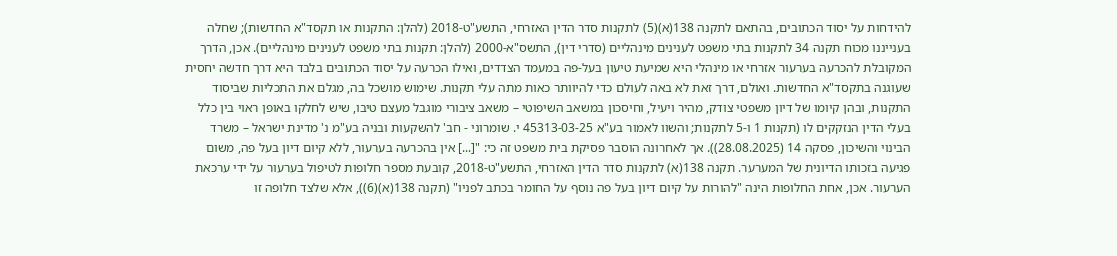להידחות על יסוד הכתובים, בהתאם לתקנה 138(א)(5) לתקנות סדר הדין האזרחי, התשע"ט-2018 (להלן: התקנות או תקסד"א החדשות); שחלה בענייננו מכוח תקנה 34 לתקנות בתי משפט לענינים מינהליים (סדרי דין), התשס"א-2000 (להלן: תקנות בתי משפט לענינים מינהליים). אכן, הדרך המקובלת להכרעה בערעור אזרחי או מינהלי היא שמיעת טיעון בעל-פה במעמד הצדדים, ואילו הכרעה על יסוד הכתובים בלבד היא דרך חדשה יחסית שעוגנה בתקסד"א החדשות. ואולם, דרך זאת לא באה לעולם כדי להיוותר כאות מתה עלי תקנות. שימוש מושכל בה, מגלם את התכליות שביסוד התקנות, ובהן קיומו של דיון משפטי צודק, מהיר ויעיל, וחיסכון במשאב השיפוטי – משאב ציבורי מוגבל מעצם טיבו, שיש לחלקו באופן ראוי בין כלל בעלי הדין הנזקקים לו (תקנות 1 ו-5 לתקנות; והשוו לאמור בע"א 45313-03-25 י. שומרוני - חב' להשקעות ובניה בע"מ נ' מדינת ישראל – משרד הבינוי והשיכון, פסקה 14 (28.08.2025)). אך לאחרונה הוסבר פסיקת בית משפט זה כי: "[...] אין בהכרעה בערעור, ללא קיום דיון בעל פה, משום פגיעה בזכותו הדיונית של המערער. תקנה 138(א) לתקנות סדר הדין האזרחי, התשע"ט-2018, קובעת מספר חלופות לטיפול בערעור על ידי ערכאת הערעור. אכן, אחת החלופות הינה "להורות על קיום דיון בעל פה נוסף על החומר בכתב לפניו" (תקנה 138(א)(6)), אלא שלצד חלופה זו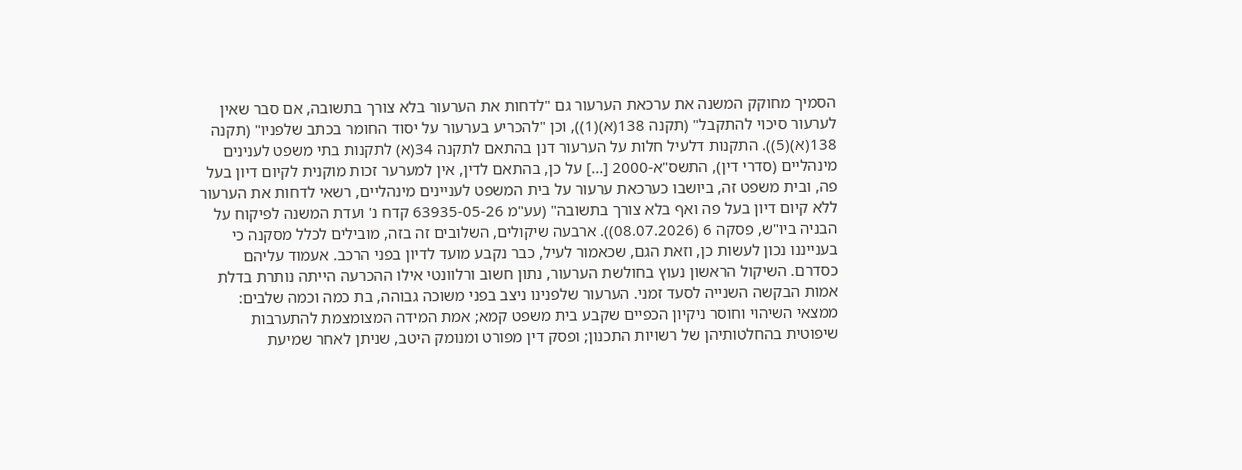הסמיך מחוקק המשנה את ערכאת הערעור גם "לדחות את הערעור בלא צורך בתשובה, אם סבר שאין לערעור סיכוי להתקבל" (תקנה 138(א)(1)), וכן "להכריע בערעור על יסוד החומר בכתב שלפניו" (תקנה 138(א)(5)). התקנות דלעיל חלות על הערעור דנן בהתאם לתקנה 34(א) לתקנות בתי משפט לענינים מינהליים (סדרי דין), התשס"א-2000 [...] על כן, בהתאם לדין, אין למערער זכות מוקנית לקיום דיון בעל פה, ובית משפט זה, ביושבו כערכאת ערעור על בית המשפט לעניינים מינהליים, רשאי לדחות את הערעור ללא קיום דיון בעל פה ואף בלא צורך בתשובה" (עע"מ 63935-05-26 קדח נ' ועדת המשנה לפיקוח על הבניה ביו"ש, פסקה 6 (08.07.2026)). ארבעה שיקולים, השלובים זה בזה, מובילים לכלל מסקנה כי בענייננו נכון לעשות כן, וזאת הגם, שכאמור לעיל, כבר נקבע מועד לדיון בפני הרכב. אעמוד עליהם כסדרם. השיקול הראשון נעוץ בחולשת הערעור, נתון חשוב ורלוונטי אילו ההכרעה הייתה נותרת בדלת אמות הבקשה השנייה לסעד זמני. הערעור שלפנינו ניצב בפני משוכה גבוהה, בת כמה וכמה שלבים: ממצאי השיהוי וחוסר ניקיון הכפיים שקבע בית משפט קמא; אמת המידה המצומצמת להתערבות שיפוטית בהחלטותיהן של רשויות התכנון; ופסק דין מפורט ומנומק היטב, שניתן לאחר שמיעת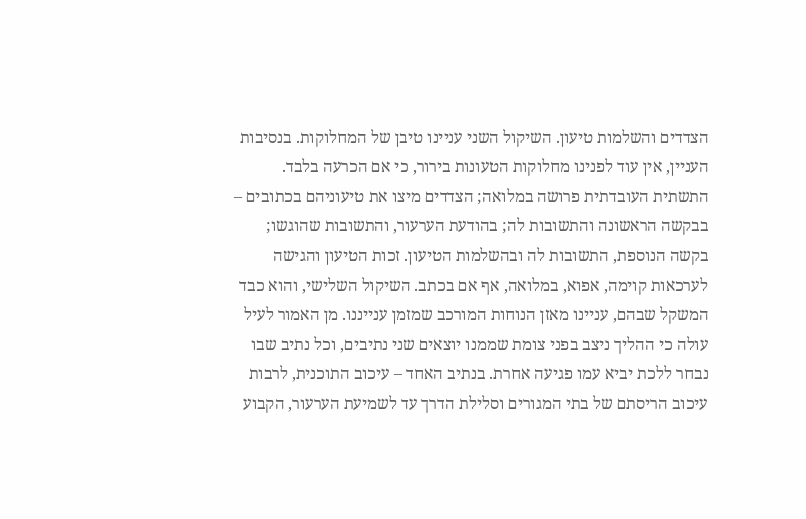הצדדים והשלמות טיעון. השיקול השני עניינו טיבן של המחלוקות. בנסיבות העניין, אין עוד לפנינו מחלוקות הטעונות בירור, כי אם הכרעה בלבד. התשתית העובדתית פרושה במלואה; הצדדים מיצו את טיעוניהם בכתובים – בבקשה הראשונה והתשובות לה; בהודעת הערעור, והתשובות שהוגשו; בקשה הנוספת, התשובות לה ובהשלמות הטיעון. זכות הטיעון והגישה לערכאות קוימה, אפוא, במלואה, אף אם בכתב. השיקול השלישי, והוא כבד המשקל שבהם, עניינו מאזן הנוחות המורכב שמזמן ענייננו. מן האמור לעיל עולה כי ההליך ניצב בפני צומת שממנו יוצאים שני נתיבים, וכל נתיב שבו נבחר ללכת יביא עמו פגיעה אחרת. בנתיב האחד – עיכוב התוכנית, לרבות עיכוב הריסתם של בתי המגורים וסלילת הדרך עד לשמיעת הערעור, הקבוע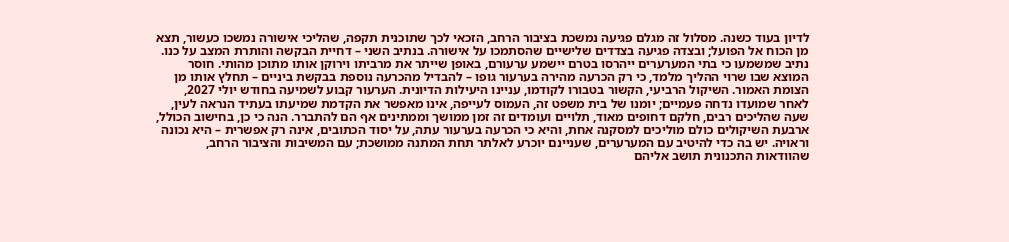לדיון בעוד כשנה. מסלול זה מגלם פגיעה נמשכת בציבור הרחב, הזכאי לכך שתוכנית תקפה, שהליכי אישורה נמשכו כעשור, תצא מן הכוח אל הפועל; ובצדה פגיעה בצדדים שלישיים שהסתמכו על אישורה. בנתיב השני – דחיית הבקשה והותרת המצב על כנו. נתיב שמשמעו כי בתי המערערים ייהרסו בטרם יישמע ערעורם, באופן שייתר את מרביתו וירוקן אותו מתוכן מהותי. חוסר המוצא שבו שרוי ההליך מלמד, כי רק הכרעה מהירה בערעור גופו – להבדיל מהכרעה נוספת בבקשת ביניים – תחלץ אותו מן הצומת האמור. השיקול הרביעי, הקשור בטבורו לקודמו, עניינו היעילות הדיונית. הערעור קבוע לשמיעה בחודש יולי 2027, לאחר שמועדו נדחה פעמיים; יומנו של בית משפט זה, העמוס לעייפה, אינו מאפשר את הקדמת שמיעתו בעתיד הנראה לעין, שעה שהליכים רבים, חלקם דחופים מאוד, תלויים ועומדים זה זמן ממושך וממתינים אף הם להתברר. הנה כי כן, בחישוב הכולל, ארבעת השיקולים כולם מוליכים למסקנה אחת, והיא כי הכרעה בערעור עתה, על יסוד הכתובים, אינה רק אפשרית – היא נכונה וראויה. יש בה כדי להיטיב עם המערערים, שעניינם יוכרע לאלתר תחת המתנה ממושכת; עם המשיבות והציבור הרחב, שהוודאות התכנונית תושב אליהם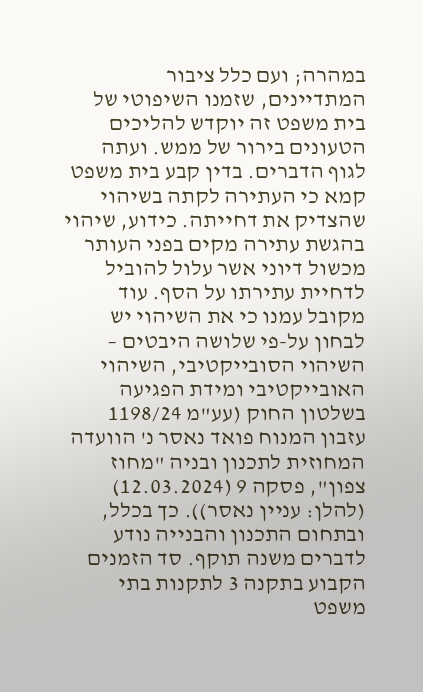במהרה; ועם כלל ציבור המתדיינים, שזמנו השיפוטי של בית משפט זה יוקדש להליכים הטעונים בירור של ממש. ועתה לגוף הדברים. בדין קבע בית משפט קמא כי העתירה לקתה בשיהוי שהצדיק את דחייתה. כידוע, שיהוי בהגשת עתירה מקים בפני העותר מכשול דיוני אשר עלול להוביל לדחיית עתירתו על הסף. עוד מקובל עמנו כי את השיהוי יש לבחון על-פי שלושה היבטים – השיהוי הסובייקטיבי, השיהוי האובייקטיבי ומידת הפגיעה בשלטון החוק (עע"מ 1198/24 עזבון המנוח פואד נאסר נ' הוועדה המחוזית לתכנון ובניה "מחוז צפון", פסקה 9 (12.03.2024) (להלן: עניין נאסר)). כך בכלל, ובתחום התכנון והבנייה נודע לדברים משנה תוקף. סד הזמנים הקבוע בתקנה 3 לתקנות בתי משפט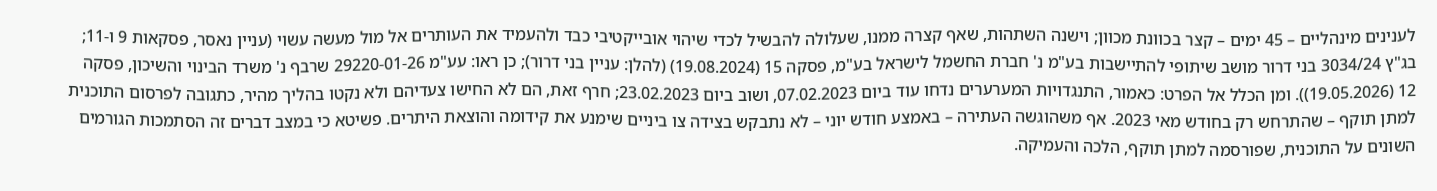לענינים מינהליים – 45 ימים – קצר בכוונת מכוון; וישנה השתהות, שאף קצרה ממנו, שעלולה להבשיל לכדי שיהוי אובייקטיבי כבד ולהעמיד את העותרים אל מול מעשה עשוי (עניין נאסר, פסקאות 9 ו-11; בג"ץ 3034/24 בני דרור מושב שיתופי להתיישבות בע"מ נ' חברת החשמל לישראל בע"מ, פסקה 15 (19.08.2024) (להלן: עניין בני דרור); כן ראו: עע"מ 29220-01-26 שרבף נ' משרד הבינוי והשיכון, פסקה 12 (19.05.2026)). ומן הכלל אל הפרט: כאמור, התנגדויות המערערים נדחו עוד ביום 07.02.2023, ושוב ביום 23.02.2023; חרף זאת, הם לא החישו צעדיהם ולא נקטו בהליך מהיר, כתגובה לפרסום התוכנית למתן תוקף – שהתרחש רק בחודש מאי 2023. אף משהוגשה העתירה – באמצע חודש יוני – לא נתבקש בצידה צו ביניים שימנע את קידומה והוצאת היתרים. פשיטא כי במצב דברים זה הסתמכות הגורמים השונים על התוכנית, שפורסמה למתן תוקף, הלכה והעמיקה.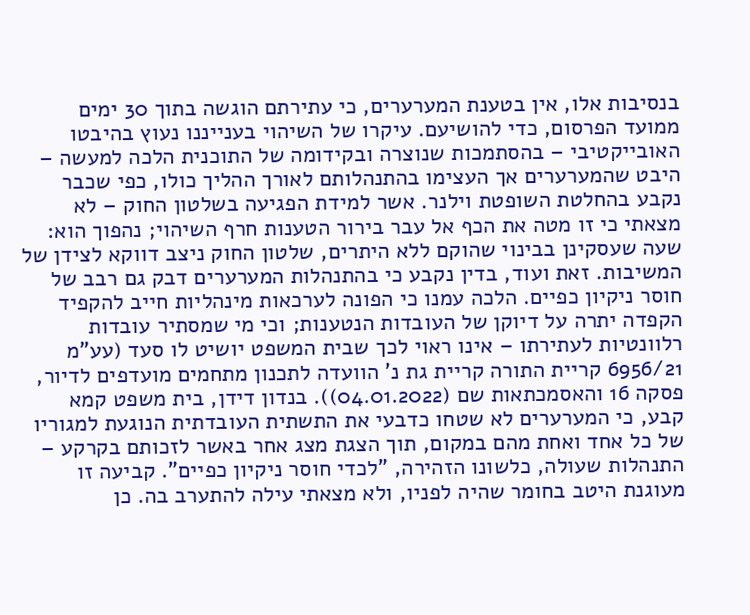בנסיבות אלו, אין בטענת המערערים, כי עתירתם הוגשה בתוך 30 ימים ממועד הפרסום, כדי להושיעם. עיקרו של השיהוי בענייננו נעוץ בהיבטו האובייקטיבי – בהסתמכות שנוצרה ובקידומה של התוכנית הלכה למעשה – היבט שהמערערים אך העצימו בהתנהלותם לאורך ההליך כולו, כפי שכבר נקבע בהחלטת השופטת וילנר. אשר למידת הפגיעה בשלטון החוק – לא מצאתי כי זו מטה את הכף אל עבר בירור הטענות חרף השיהוי; נהפוך הוא: שעה שעסקינן בבינוי שהוקם ללא היתרים, שלטון החוק ניצב דווקא לצידן של המשיבות. זאת ועוד, בדין נקבע כי בהתנהלות המערערים דבק גם רבב של חוסר ניקיון כפיים. הלכה עמנו כי הפונה לערכאות מינהליות חייב להקפיד הקפדה יתרה על דיוקן של העובדות הנטענות; וכי מי שמסתיר עובדות רלוונטיות לעתירתו – אינו ראוי לכך שבית המשפט יושיט לו סעד (עע"מ 6956/21 קריית התורה קריית גת נ' הוועדה לתכנון מתחמים מועדפים לדיור, פסקה 16 והאסמכתאות שם (04.01.2022)). בנדון דידן, בית משפט קמא קבע, כי המערערים לא שטחו כדבעי את התשתית העובדתית הנוגעת למגוריו של כל אחד ואחת מהם במקום, תוך הצגת מצג אחר באשר לזכותם בקרקע – התנהלות שעולה, כלשונו הזהירה, "לכדי חוסר ניקיון כפיים". קביעה זו מעוגנת היטב בחומר שהיה לפניו, ולא מצאתי עילה להתערב בה. כן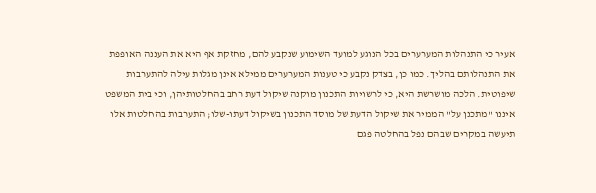אעיר כי התנהלות המערערים בכל הנוגע למועד השימוע שנקבע להם, מחזקת אף היא את העננה האופפת את התנהלותם בהליך. כמו כן, בצדק נקבע כי טענות המערערים ממילא אינן מגלות עילה להתערבות שיפוטית. הלכה מושרשת היא, כי לרשויות התכנון מוקנה שיקול דעת רחב בהחלטותיהן, וכי בית המשפט איננו "מתכנן על" הממיר את שיקול הדעת של מוסד התכנון בשיקול דעתו-שלו; התערבות בהחלטות אלו תיעשה במקרים שבהם נפל בהחלטה פגם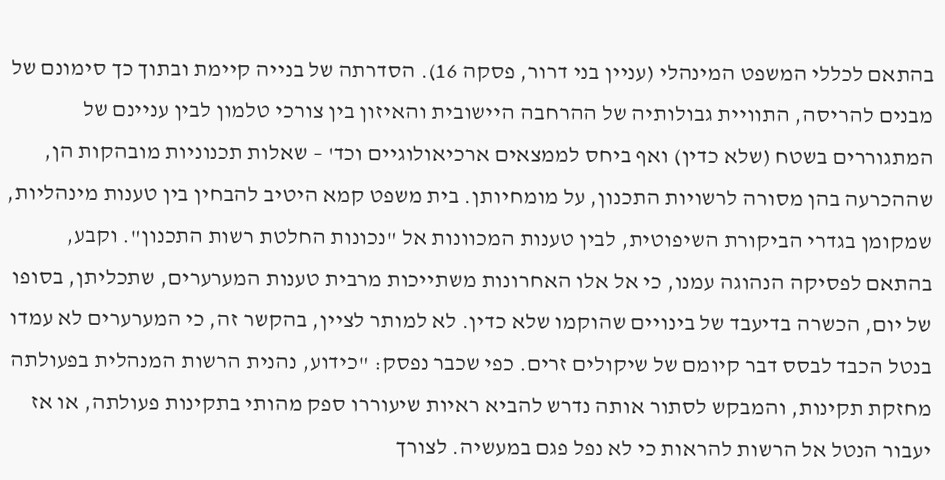בהתאם לכללי המשפט המינהלי (עניין בני דרור, פסקה 16). הסדרתה של בנייה קיימת ובתוך כך סימונם של מבנים להריסה, התוויית גבולותיה של ההרחבה היישובית והאיזון בין צורכי טלמון לבין עניינם של המתגוררים בשטח (שלא כדין) ואף ביחס לממצאים ארכיאולוגיים וכד' – שאלות תכנוניות מובהקות הן, שההכרעה בהן מסורה לרשויות התכנון, על מומחיותן. בית משפט קמא היטיב להבחין בין טענות מינהליות, שמקומן בגדרי הביקורת השיפוטית, לבין טענות המכוונות אל "נכונות החלטת רשות התכנון". וקבע, בהתאם לפסיקה הנהוגה עמנו, כי אל אלו האחרונות משתייכות מרבית טענות המערערים, שתכליתן, בסופו של יום, הכשרה בדיעבד של בינויים שהוקמו שלא כדין. לא למותר לציין, בהקשר זה, כי המערערים לא עמדו בנטל הכבד לבסס דבר קיומם של שיקולים זרים. כפי שכבר נפסק: "כידוע, נהנית הרשות המנהלית בפעולתה מחזקת תקינות, והמבקש לסתור אותה נדרש להביא ראיות שיעוררו ספק מהותי בתקינות פעולתה, או אז יעבור הנטל אל הרשות להראות כי לא נפל פגם במעשיה. לצורך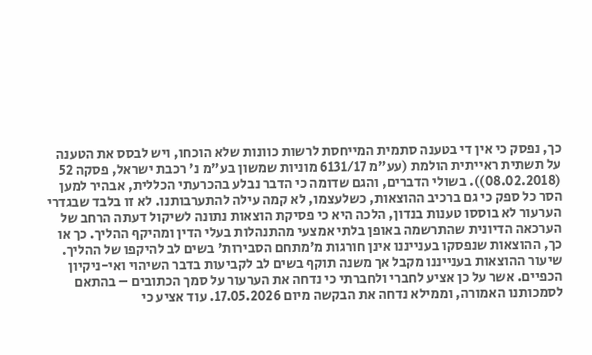כך, נפסק כי אין די בטענה סתמית המייחסת לרשות כוונות שלא הוכחו, ויש לבסס את הטענה על תשתית ראייתית הולמת (עע"מ 6131/17 מוניות שמשון בע"מ נ' רכבת ישראל, פסקה 52 (08.02.2018)). בשולי הדברים, והגם שדומה כי הדבר נבלע בהכרעתי הכללית, אבהיר למען הסר כל ספק כי גם ברכיב ההוצאות, כשלעצמו, לא קמה עילה להתערבותנו. לא זו בלבד שבגדרי הערעור לא בוססו טענות בנדון, הלכה היא כי פסיקת הוצאות נתונה לשיקול דעתה הרחב של הערכאה הדיונית שהתרשמה באופן בלתי אמצעי מהתנהלות בעלי הדין ומהיקף ההליך. כך או כך, ההוצאות שנפסקו בענייננו אינן חורגות מ'מתחם הסבירות' בשים לב להיקפו של ההליך. שיעור ההוצאות בענייננו מקבל אך משנה תוקף בשים לב לקביעות בדבר השיהוי ואי-ניקיון הכפיים. אשר על כן אציע לחברי ולחברתי כי נדחה את הערעור על סמך הכתובים – בהתאם לסמכותנו האמורה, וממילא נדחה את הבקשה מיום 17.05.2026. עוד אציע כי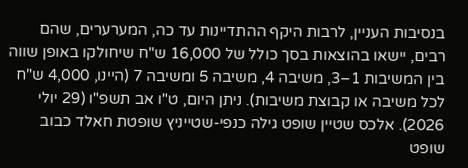בנסיבות העניין, לרבות היקף ההתדיינות עד כה, המערערים, שהם רבים, יישאו בהוצאות בסך כולל של 16,000 ש"ח שיחולקו באופן שווה בין המשיבות 1–3, משיבה 4, משיבה 5 ומשיבה 7 (היינו, 4,000 ש"ח לכל משיבה או קבוצת משיבות). ניתן היום, ט"ו אב תשפ"ו (29 יולי 2026). אלכס שטיין שופט גילה כנפי-שטייניץ שופטת חאלד כבוב שופט